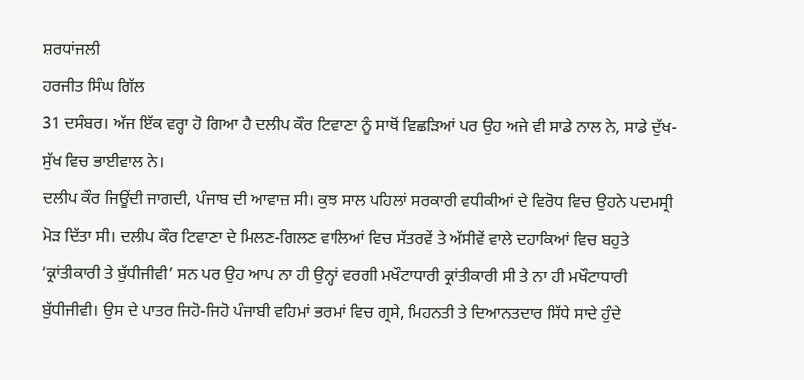ਸ਼ਰਧਾਂਜਲੀ
ਹਰਜੀਤ ਸਿੰਘ ਗਿੱਲ
31 ਦਸੰਬਰ। ਅੱਜ ਇੱਕ ਵਰ੍ਹਾ ਹੋ ਗਿਆ ਹੈ ਦਲੀਪ ਕੌਰ ਟਿਵਾਣਾ ਨੂੰ ਸਾਥੋਂ ਵਿਛੜਿਆਂ ਪਰ ਉਹ ਅਜੇ ਵੀ ਸਾਡੇ ਨਾਲ ਨੇ, ਸਾਡੇ ਦੁੱਖ-ਸੁੱਖ ਵਿਚ ਭਾਈਵਾਲ ਨੇ।
ਦਲੀਪ ਕੌਰ ਜਿਊਂਦੀ ਜਾਗਦੀ, ਪੰਜਾਬ ਦੀ ਆਵਾਜ਼ ਸੀ। ਕੁਝ ਸਾਲ ਪਹਿਲਾਂ ਸਰਕਾਰੀ ਵਧੀਕੀਆਂ ਦੇ ਵਿਰੋਧ ਵਿਚ ਉਹਨੇ ਪਦਮਸ੍ਰੀ ਮੋੜ ਦਿੱਤਾ ਸੀ। ਦਲੀਪ ਕੌਰ ਟਿਵਾਣਾ ਦੇ ਮਿਲਣ-ਗਿਲਣ ਵਾਲਿਆਂ ਵਿਚ ਸੱਤਰਵੇਂ ਤੇ ਅੱਸੀਵੇਂ ਵਾਲੇ ਦਹਾਕਿਆਂ ਵਿਚ ਬਹੁਤੇ ‘ਕ੍ਰਾਂਤੀਕਾਰੀ ਤੇ ਬੁੱਧੀਜੀਵੀ’ ਸਨ ਪਰ ਉਹ ਆਪ ਨਾ ਹੀ ਉਨ੍ਹਾਂ ਵਰਗੀ ਮਖੌਟਾਧਾਰੀ ਕ੍ਰਾਂਤੀਕਾਰੀ ਸੀ ਤੇ ਨਾ ਹੀ ਮਖੌਟਾਧਾਰੀ ਬੁੱਧੀਜੀਵੀ। ਉਸ ਦੇ ਪਾਤਰ ਜਿਹੋ-ਜਿਹੋ ਪੰਜਾਬੀ ਵਹਿਮਾਂ ਭਰਮਾਂ ਵਿਚ ਗ੍ਰਸੇ, ਮਿਹਨਤੀ ਤੇ ਦਿਆਨਤਦਾਰ ਸਿੱਧੇ ਸਾਦੇ ਹੁੰਦੇ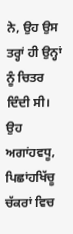ਨੇ, ਉਹ ਉਸ ਤਰ੍ਹਾਂ ਹੀ ਉਨ੍ਹਾਂ ਨੂੰ ਚਿਤਰ ਦਿੰਦੀ ਸੀ। ਉਹ ਅਗਾਂਹਵਧੂ, ਪਿਛਾਂਹਖਿੱਚੂ ਚੱਕਰਾਂ ਵਿਚ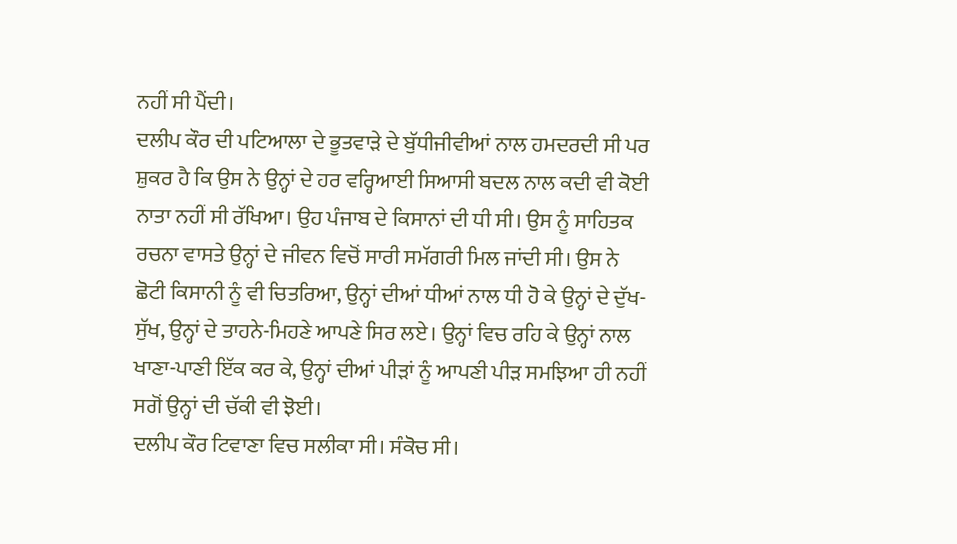ਨਹੀਂ ਸੀ ਪੈਂਦੀ।
ਦਲੀਪ ਕੌਰ ਦੀ ਪਟਿਆਲਾ ਦੇ ਭੂਤਵਾੜੇ ਦੇ ਬੁੱਧੀਜੀਵੀਆਂ ਨਾਲ ਹਮਦਰਦੀ ਸੀ ਪਰ ਸ਼ੁਕਰ ਹੈ ਕਿ ਉਸ ਨੇ ਉਨ੍ਹਾਂ ਦੇ ਹਰ ਵਰ੍ਹਿਆਈ ਸਿਆਸੀ ਬਦਲ ਨਾਲ ਕਦੀ ਵੀ ਕੋਈ ਨਾਤਾ ਨਹੀਂ ਸੀ ਰੱਖਿਆ। ਉਹ ਪੰਜਾਬ ਦੇ ਕਿਸਾਨਾਂ ਦੀ ਧੀ ਸੀ। ਉਸ ਨੂੰ ਸਾਹਿਤਕ ਰਚਨਾ ਵਾਸਤੇ ਉਨ੍ਹਾਂ ਦੇ ਜੀਵਨ ਵਿਚੋਂ ਸਾਰੀ ਸਮੱਗਰੀ ਮਿਲ ਜਾਂਦੀ ਸੀ। ਉਸ ਨੇ ਛੋਟੀ ਕਿਸਾਨੀ ਨੂੰ ਵੀ ਚਿਤਰਿਆ, ਉਨ੍ਹਾਂ ਦੀਆਂ ਧੀਆਂ ਨਾਲ ਧੀ ਹੋ ਕੇ ਉਨ੍ਹਾਂ ਦੇ ਦੁੱਖ-ਸੁੱਖ, ਉਨ੍ਹਾਂ ਦੇ ਤਾਹਨੇ-ਮਿਹਣੇ ਆਪਣੇ ਸਿਰ ਲਏ। ਉਨ੍ਹਾਂ ਵਿਚ ਰਹਿ ਕੇ ਉਨ੍ਹਾਂ ਨਾਲ ਖਾਣਾ-ਪਾਣੀ ਇੱਕ ਕਰ ਕੇ, ਉਨ੍ਹਾਂ ਦੀਆਂ ਪੀੜਾਂ ਨੂੰ ਆਪਣੀ ਪੀੜ ਸਮਝਿਆ ਹੀ ਨਹੀਂ ਸਗੋਂ ਉਨ੍ਹਾਂ ਦੀ ਚੱਕੀ ਵੀ ਝੋਈ।
ਦਲੀਪ ਕੌਰ ਟਿਵਾਣਾ ਵਿਚ ਸਲੀਕਾ ਸੀ। ਸੰਕੋਚ ਸੀ।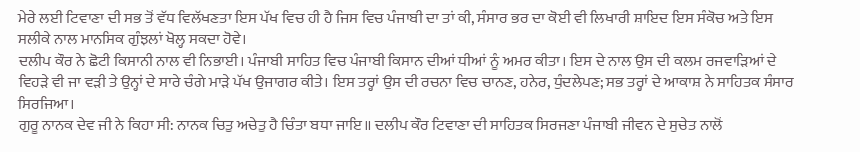ਮੇਰੇ ਲਈ ਟਿਵਾਣਾ ਦੀ ਸਭ ਤੋਂ ਵੱਧ ਵਿਲੱਖਣਤਾ ਇਸ ਪੱਖ ਵਿਚ ਹੀ ਹੈ ਜਿਸ ਵਿਚ ਪੰਜਾਬੀ ਦਾ ਤਾਂ ਕੀ, ਸੰਸਾਰ ਭਰ ਦਾ ਕੋਈ ਵੀ ਲਿਖਾਰੀ ਸ਼ਾਇਦ ਇਸ ਸੰਕੋਚ ਅਤੇ ਇਸ ਸਲੀਕੇ ਨਾਲ ਮਾਨਸਿਕ ਗੁੰਝਲਾਂ ਖੋਲ੍ਹ ਸਕਦਾ ਹੋਵੇ।
ਦਲੀਪ ਕੌਰ ਨੇ ਛੋਟੀ ਕਿਸਾਨੀ ਨਾਲ ਵੀ ਨਿਭਾਈ। ਪੰਜਾਬੀ ਸਾਹਿਤ ਵਿਚ ਪੰਜਾਬੀ ਕਿਸਾਨ ਦੀਆਂ ਧੀਆਂ ਨੂੰ ਅਮਰ ਕੀਤਾ। ਇਸ ਦੇ ਨਾਲ ਉਸ ਦੀ ਕਲਮ ਰਜਵਾੜਿਆਂ ਦੇ ਵਿਹੜੇ ਵੀ ਜਾ ਵੜੀ ਤੇ ਉਨ੍ਹਾਂ ਦੇ ਸਾਰੇ ਚੰਗੇ ਮਾੜੇ ਪੱਖ ਉਜਾਗਰ ਕੀਤੇ। ਇਸ ਤਰ੍ਹਾਂ ਉਸ ਦੀ ਰਚਨਾ ਵਿਚ ਚਾਨਣ, ਹਨੇਰ, ਧੁੰਦਲੇਪਣ; ਸਭ ਤਰ੍ਹਾਂ ਦੇ ਆਕਾਸ਼ ਨੇ ਸਾਹਿਤਕ ਸੰਸਾਰ ਸਿਰਜਿਆ।
ਗੁਰੂ ਨਾਨਕ ਦੇਵ ਜੀ ਨੇ ਕਿਹਾ ਸੀ: ਨਾਨਕ ਚਿਤੁ ਅਚੇਤੁ ਹੈ ਚਿੰਤਾ ਬਧਾ ਜਾਇ॥ ਦਲੀਪ ਕੌਰ ਟਿਵਾਣਾ ਦੀ ਸਾਹਿਤਕ ਸਿਰਜਣਾ ਪੰਜਾਬੀ ਜੀਵਨ ਦੇ ਸੁਚੇਤ ਨਾਲੋਂ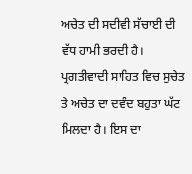ਅਚੇਤ ਦੀ ਸਦੀਵੀ ਸੱਚਾਈ ਦੀ ਵੱਧ ਹਾਮੀ ਭਰਦੀ ਹੈ।
ਪ੍ਰਗਤੀਵਾਦੀ ਸਾਹਿਤ ਵਿਚ ਸੁਚੇਤ ਤੇ ਅਚੇਤ ਦਾ ਦਵੰਦ ਬਹੁਤਾ ਘੱਟ ਮਿਲਦਾ ਹੈ। ਇਸ ਦਾ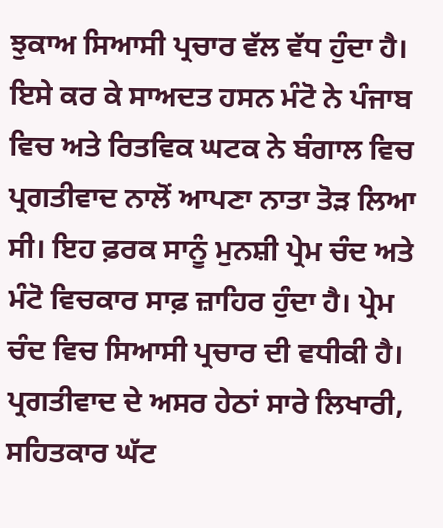ਝੁਕਾਅ ਸਿਆਸੀ ਪ੍ਰਚਾਰ ਵੱਲ ਵੱਧ ਹੁੰਦਾ ਹੈ। ਇਸੇ ਕਰ ਕੇ ਸਾਅਦਤ ਹਸਨ ਮੰਟੋ ਨੇ ਪੰਜਾਬ ਵਿਚ ਅਤੇ ਰਿਤਵਿਕ ਘਟਕ ਨੇ ਬੰਗਾਲ ਵਿਚ ਪ੍ਰਗਤੀਵਾਦ ਨਾਲੋਂ ਆਪਣਾ ਨਾਤਾ ਤੋੜ ਲਿਆ ਸੀ। ਇਹ ਫ਼ਰਕ ਸਾਨੂੰ ਮੁਨਸ਼ੀ ਪ੍ਰੇਮ ਚੰਦ ਅਤੇ ਮੰਟੋ ਵਿਚਕਾਰ ਸਾਫ਼ ਜ਼ਾਹਿਰ ਹੁੰਦਾ ਹੈ। ਪ੍ਰੇਮ ਚੰਦ ਵਿਚ ਸਿਆਸੀ ਪ੍ਰਚਾਰ ਦੀ ਵਧੀਕੀ ਹੈ। ਪ੍ਰਗਤੀਵਾਦ ਦੇ ਅਸਰ ਹੇਠਾਂ ਸਾਰੇ ਲਿਖਾਰੀ, ਸਹਿਤਕਾਰ ਘੱਟ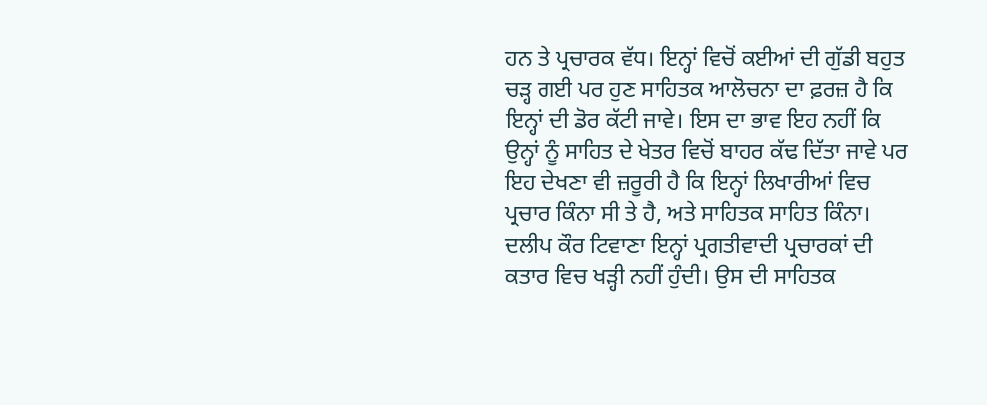ਹਨ ਤੇ ਪ੍ਰਚਾਰਕ ਵੱਧ। ਇਨ੍ਹਾਂ ਵਿਚੋਂ ਕਈਆਂ ਦੀ ਗੁੱਡੀ ਬਹੁਤ ਚੜ੍ਹ ਗਈ ਪਰ ਹੁਣ ਸਾਹਿਤਕ ਆਲੋਚਨਾ ਦਾ ਫ਼ਰਜ਼ ਹੈ ਕਿ ਇਨ੍ਹਾਂ ਦੀ ਡੋਰ ਕੱਟੀ ਜਾਵੇ। ਇਸ ਦਾ ਭਾਵ ਇਹ ਨਹੀਂ ਕਿ ਉਨ੍ਹਾਂ ਨੂੰ ਸਾਹਿਤ ਦੇ ਖੇਤਰ ਵਿਚੋਂ ਬਾਹਰ ਕੱਢ ਦਿੱਤਾ ਜਾਵੇ ਪਰ ਇਹ ਦੇਖਣਾ ਵੀ ਜ਼ਰੂਰੀ ਹੈ ਕਿ ਇਨ੍ਹਾਂ ਲਿਖਾਰੀਆਂ ਵਿਚ ਪ੍ਰਚਾਰ ਕਿੰਨਾ ਸੀ ਤੇ ਹੈ, ਅਤੇ ਸਾਹਿਤਕ ਸਾਹਿਤ ਕਿੰਨਾ।
ਦਲੀਪ ਕੌਰ ਟਿਵਾਣਾ ਇਨ੍ਹਾਂ ਪ੍ਰਗਤੀਵਾਦੀ ਪ੍ਰਚਾਰਕਾਂ ਦੀ ਕਤਾਰ ਵਿਚ ਖੜ੍ਹੀ ਨਹੀਂ ਹੁੰਦੀ। ਉਸ ਦੀ ਸਾਹਿਤਕ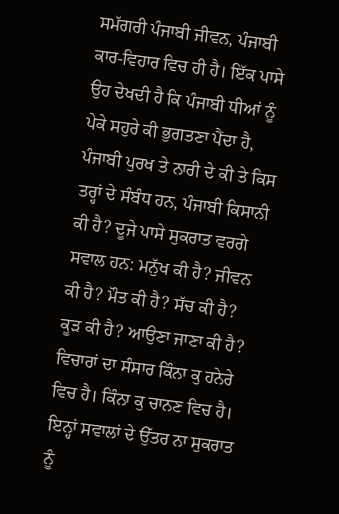ਸਮੱਗਰੀ ਪੰਜਾਬੀ ਜੀਵਨ, ਪੰਜਾਬੀ ਕਾਰ-ਵਿਹਾਰ ਵਿਚ ਹੀ ਹੈ। ਇੱਕ ਪਾਸੇ ਉਹ ਦੇਖਦੀ ਹੈ ਕਿ ਪੰਜਾਬੀ ਧੀਆਂ ਨੂੰ ਪੇਕੇ ਸਹੁਰੇ ਕੀ ਭੁਗਤਣਾ ਪੈਂਦਾ ਹੈ, ਪੰਜਾਬੀ ਪੁਰਖ ਤੇ ਨਾਰੀ ਦੇ ਕੀ ਤੇ ਕਿਸ ਤਰ੍ਹਾਂ ਦੇ ਸੰਬੰਧ ਹਨ, ਪੰਜਾਬੀ ਕਿਸਾਨੀ ਕੀ ਹੈ? ਦੂਜੇ ਪਾਸੇ ਸੁਕਰਾਤ ਵਰਗੇ ਸਵਾਲ ਹਨ: ਮਨੁੱਖ ਕੀ ਹੈ? ਜੀਵਨ ਕੀ ਹੈ? ਮੌਤ ਕੀ ਹੈ? ਸੱਚ ਕੀ ਹੈ? ਕੂੜ ਕੀ ਹੈ? ਆਉਣਾ ਜਾਣਾ ਕੀ ਹੈ? ਵਿਚਾਰਾਂ ਦਾ ਸੰਸਾਰ ਕਿੰਨਾ ਕੁ ਹਨੇਰੇ ਵਿਚ ਹੈ। ਕਿੰਨਾ ਕੁ ਚਾਨਣ ਵਿਚ ਹੈ। ਇਨ੍ਹਾਂ ਸਵਾਲਾਂ ਦੇ ਉੱਤਰ ਨਾ ਸੁਕਰਾਤ ਨੂੰ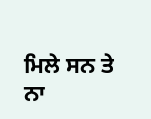ਮਿਲੇ ਸਨ ਤੇ ਨਾ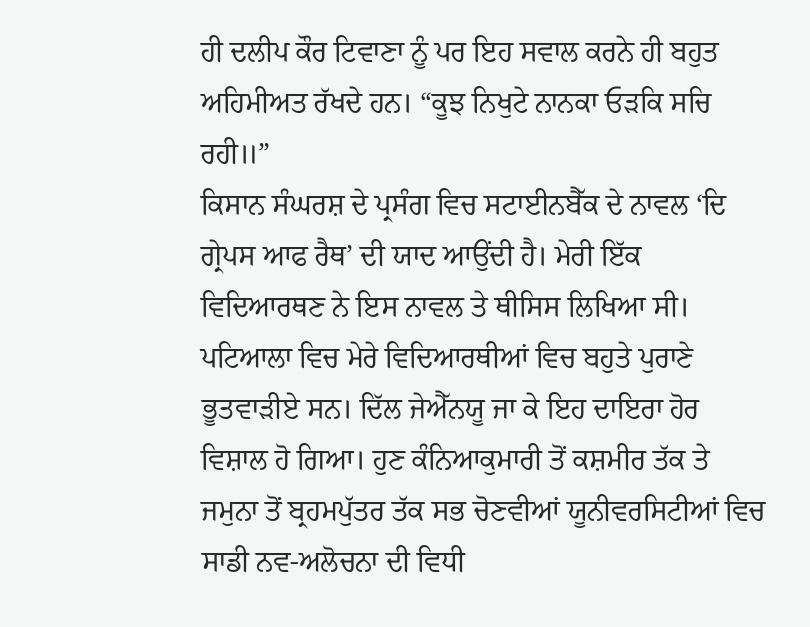ਹੀ ਦਲੀਪ ਕੌਰ ਟਿਵਾਣਾ ਨੂੰ ਪਰ ਇਹ ਸਵਾਲ ਕਰਨੇ ਹੀ ਬਹੁਤ ਅਹਿਮੀਅਤ ਰੱਖਦੇ ਹਨ। “ਕੂਝ ਨਿਖੁਟੇ ਨਾਨਕਾ ਓੜਕਿ ਸਚਿ ਰਹੀ॥”
ਕਿਸਾਨ ਸੰਘਰਸ਼ ਦੇ ਪ੍ਰਸੰਗ ਵਿਚ ਸਟਾਈਨਬੈੱਕ ਦੇ ਨਾਵਲ ‘ਦਿ ਗ੍ਰੇਪਸ ਆਫ ਰੈਥ’ ਦੀ ਯਾਦ ਆਉਂਦੀ ਹੈ। ਮੇਰੀ ਇੱਕ ਵਿਦਿਆਰਥਣ ਨੇ ਇਸ ਨਾਵਲ ਤੇ ਥੀਸਿਸ ਲਿਖਿਆ ਸੀ। ਪਟਿਆਲਾ ਵਿਚ ਮੇਰੇ ਵਿਦਿਆਰਥੀਆਂ ਵਿਚ ਬਹੁਤੇ ਪੁਰਾਣੇ ਭੂਤਵਾੜੀਏ ਸਨ। ਦਿੱਲ ਜੇਐੱਨਯੂ ਜਾ ਕੇ ਇਹ ਦਾਇਰਾ ਹੋਰ ਵਿਸ਼ਾਲ ਹੋ ਗਿਆ। ਹੁਣ ਕੰਨਿਆਕੁਮਾਰੀ ਤੋਂ ਕਸ਼ਮੀਰ ਤੱਕ ਤੇ ਜਮੁਨਾ ਤੋਂ ਬ੍ਰਹਮਪੁੱਤਰ ਤੱਕ ਸਭ ਚੋਣਵੀਆਂ ਯੂਨੀਵਰਸਿਟੀਆਂ ਵਿਚ ਸਾਡੀ ਨਵ-ਅਲੋਚਨਾ ਦੀ ਵਿਧੀ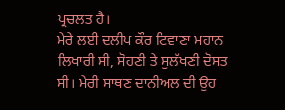ਪ੍ਰਚਲਤ ਹੈ।
ਮੇਰੇ ਲਈ ਦਲੀਪ ਕੌਰ ਟਿਵਾਣਾ ਮਹਾਨ ਲਿਖਾਰੀ ਸੀ, ਸੋਹਣੀ ਤੇ ਸੁਲੱਖਣੀ ਦੋਸਤ ਸੀ। ਮੇਰੀ ਸਾਥਣ ਦਾਨੀਅਲ ਦੀ ਉਹ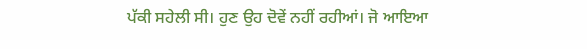ਪੱਕੀ ਸਹੇਲੀ ਸੀ। ਹੁਣ ਉਹ ਦੋਵੇਂ ਨਹੀਂ ਰਹੀਆਂ। ਜੋ ਆਇਆ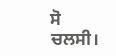ਸੋ ਚਲਸੀ।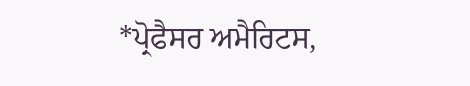*ਪ੍ਰੋਫੈਸਰ ਅਮੈਰਿਟਸ,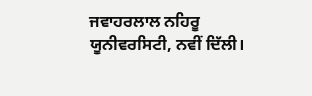ਜਵਾਹਰਲਾਲ ਨਹਿਰੂ
ਯੂਨੀਵਰਸਿਟੀ, ਨਵੀਂ ਦਿੱਲੀ।